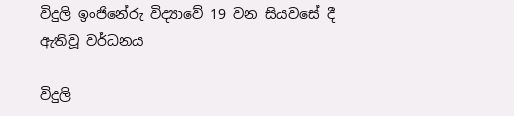විදුලි ඉංජිනේරු විද්‍යාවේ 19 වන සියවසේ දී ඇතිවූ වර්ධනය

විදුලි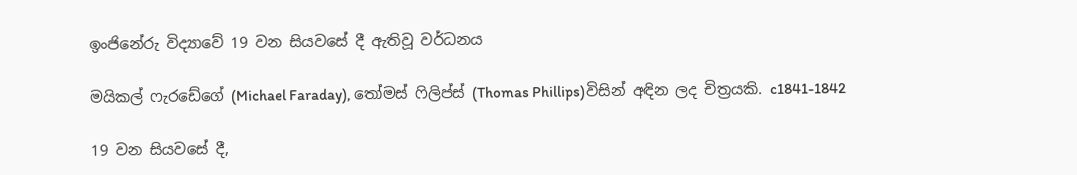ඉංජිනේරු විද්‍යාවේ 19 වන සියවසේ දී ඇතිවූ වර්ධනය

මයිකල් ෆැරඩේගේ (Michael Faraday), තෝමස් ෆිලිප්ස් (Thomas Phillips)විසින් අඳින ලද චිත්‍රයකි. c1841-1842

19 වන සියවසේ දී,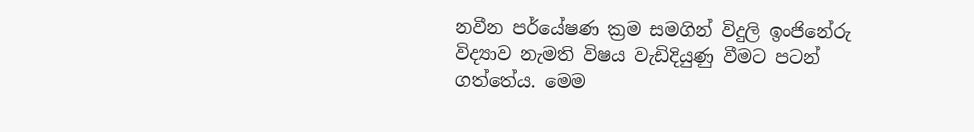නවීන පර්යේෂණ ක්‍රම සමගින් විදුලි ඉංජිනේරු විද්‍යාව නැමති විෂය වැඩිදියුණු වීමට පටන් ගත්තේය. මෙම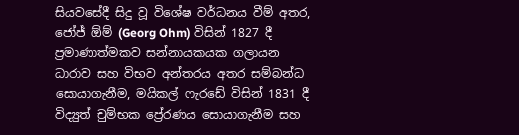සියවසේදී සිදු වූ විශේෂ වර්ධනය වීම් අතර, ජෝජ් ඕම් (Georg Ohm) විසින් 1827 දී ප්‍රමාණාත්මකව සන්නායකයක ගලායන ධාරාව සහ විභව අන්තරය අතර සම්බන්ධ සොයාගැනීම, මයිකල් ෆැරඩේ විසින් 1831 දී විද්‍යුත් චුම්භක ප්‍රේරණය සොයාගැනීම සහ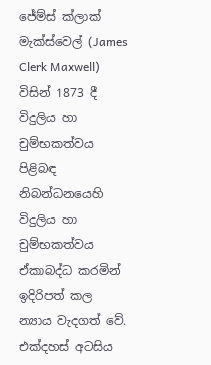ජේම්ස් ක්ලාක් මැක්ස්වෙල් (James Clerk Maxwell) විසින් 1873 දී විදුලිය හා චුම්භකත්වය පිළිබඳ නිබන්ධනයෙහි විදුලිය හා චුම්භකත්වය ඒකාබද්ධ කරමින් ඉදිරිපත් කල න්‍යාය වැදගත් වේ. එක්දහස් අටසිය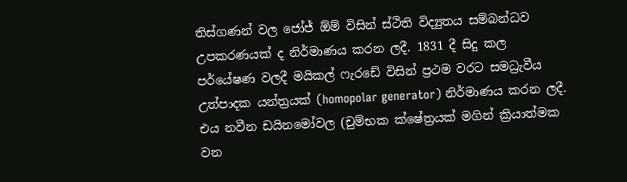තිස්ගණන් වල ජෝජ් ඕම් විසින් ස්ථිති විද්‍යුතය සම්බන්ධව උපකරණයක් ද නිර්මාණය කරන ලදී. 1831 දී සිදු කල පර්යේෂණ වලදී මයිකල් ෆැරඩේ විසින් ප්‍රථම වරට සමධ්‍රැවීය උත්පාදක යන්ත්‍රයක් (homopolar generator) නිර්මාණය කරන ලදී. එය නවීන ඩයිනමෝවල (චුම්භක ක්ෂේත්‍රයක් මගින් ක්‍රියාත්මක වන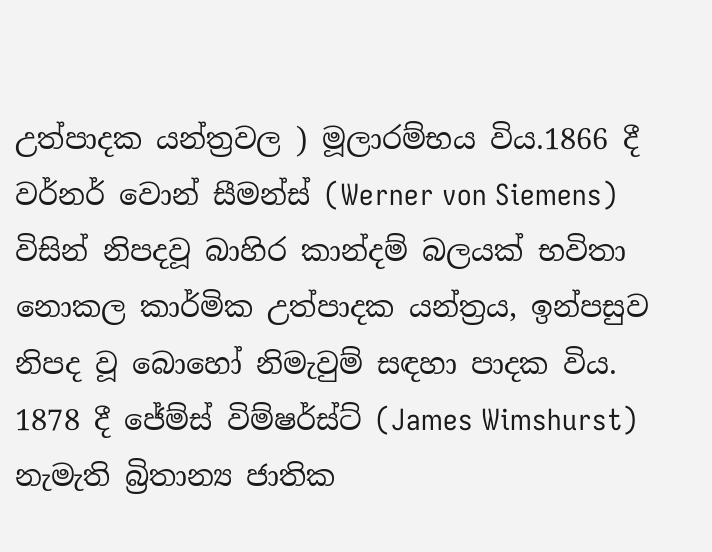උත්පාදක යන්ත්‍රවල ) මූලාරම්භය විය.1866 දී වර්නර් වොන් සීමන්ස් (Werner von Siemens) විසින් නිපදවූ බාහිර කාන්දම් බලයක් භවිතා නොකල කාර්මික උත්පාදක යන්ත්‍රය, ඉන්පසුව නිපද වූ බොහෝ නිමැවුම් සඳහා පාදක විය. 1878 දී ජේම්ස් විම්ෂර්ස්ට් (James Wimshurst) නැමැති බ්‍රිතාන්‍ය ජාතික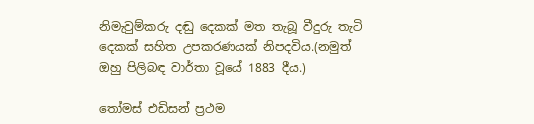නිමැවුම්කරු දඬු දෙකක් මත තැබූ වීදුරු තැටි දෙකක් සහිත උපකරණයක් නිපදවිය.(නමුත් ඔහු පිලිබඳ වාර්තා වූයේ 1883 දීය.)

තෝමස් එඩිසන් ප්‍රථම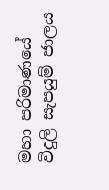මහා පරිමාණයේ විදුලි සැපයුම් ජාලය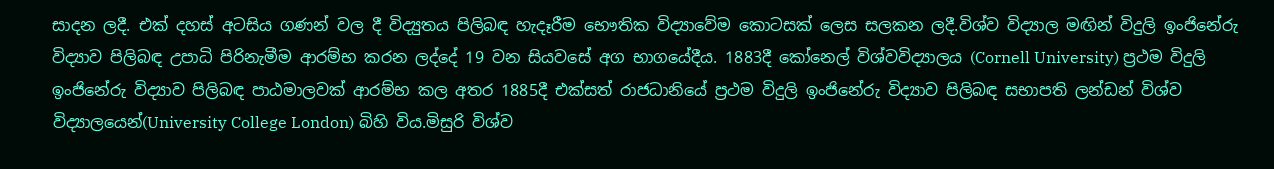සාදන ලදී. එක් දහස් අටසිය ගණන් වල දී විද්‍යුතය පිලිබඳ හැදෑරීම භෞතික විද්‍යාවේම කොටසක් ලෙස සලකන ලදී.විශ්ව විද්‍යාල මඟින් විදුලි ඉංජිනේරු විද්‍යාව පිලිබඳ උපාධි පිරිනැමීම ආරම්භ කරන ලද්දේ 19 වන සියවසේ අග භාගයේදීය. 1883දී කෝනෙල් විශ්වවිද්‍යාලය (Cornell University) ප්‍රථම විදුලි ඉංජිනේරු විද්‍යාව පිලිබඳ පාඨමාලවක් ආරම්භ කල අතර 1885දී එක්සත් රාජධානියේ ප්‍රථම විදුලි ඉංජිනේරු විද්‍යාව පිලිබඳ සභාපති ලන්ඩන් විශ්ව විද්‍යාලයෙන්(University College London) බිහි විය.මිසුරි විශ්ව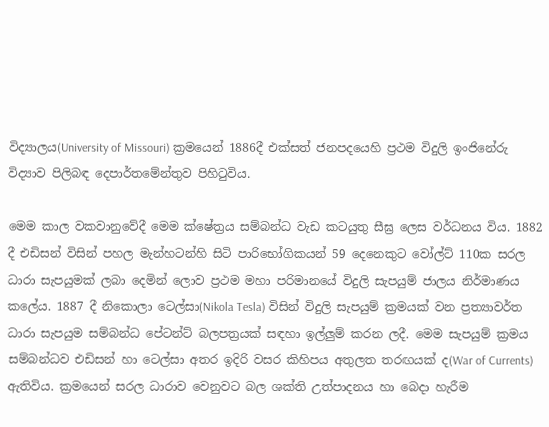විද්‍යාලය(University of Missouri) ක්‍රමයෙන් 1886දී එක්සත් ජනපදයෙහි ප්‍රථම විදුලි ඉංජිනේරු විද්‍යාව පිලිබඳ දෙපාර්තමේන්තුව පිහිටුවිය.

මෙම කාල වකවානුවේදී මෙම ක්ෂේත්‍රය සම්බන්ධ වැඩ කටයුතු සීඝ්‍ර ලෙස වර්ධනය විය. 1882 දී එඩිසන් විසින් පහල මැන්හටන්හි සිටි පාරිභෝගිකයන් 59 දෙනෙකුට වෝල්ට් 110ක සරල ධාරා සැපයුමක් ලබා දෙමින් ලොව ප්‍රථම මහා පරිමානයේ විදුලි සැපයුම් ජාලය නිර්මාණය කලේය. 1887 දී නිකොලා ටෙල්සා(Nikola Tesla) විසින් විදුලි සැපයුම් ක්‍රමයක් වන ප්‍රත්‍යාවර්ත ධාරා සැපයුම සම්බන්ධ පේටන්ට් බලපත්‍රයක් සඳහා ඉල්ලුම් කරන ලදී. මෙම සැපයුම් ක්‍රමය සම්බන්ධව එඩිසන් හා ටෙල්සා අතර ඉදිරි වසර කිහිපය අතුලත තරඟයක් ද(War of Currents) ඇතිවිය. ක්‍රමයෙන් සරල ධාරාව වෙනුවට බල ශක්ති උත්පාදනය හා බෙදා හැරීම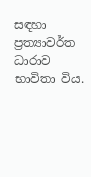සඳහා ප්‍රත්‍යාවර්ත ධාරාව භාවිතා විය.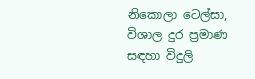නිකොලා ටෙල්සා, විශාල දුර ප්‍රමාණ සඳහා විදුලි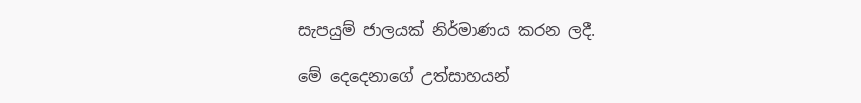සැපයුම් ජාලයක් නිර්මාණය කරන ලදී.

මේ දෙදෙනාගේ උත්සාහයන්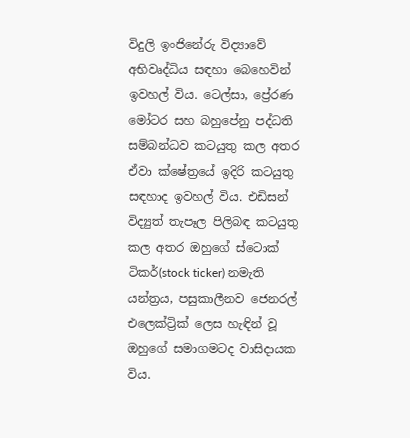විදුලි ඉංජිනේරු විද්‍යාවේ අභිවෘද්ධිය සඳහා බෙහෙවින් ඉවහල් විය. ටෙල්සා, ප්‍රේරණ මෝටර සහ බහුපේනු පද්ධති සම්බන්ධව කටයුතු කල අතර ඒවා ක්ෂේත්‍රයේ ඉදිරි කටයුතු සඳහාද ඉවහල් විය. එඩිසන් විද්‍යුත් තැපෑල පිලිබඳ කටයුතු කල අතර ඔහුගේ ස්ටොක් ටිකර්(stock ticker) නමැති යන්ත්‍රය, පසුකාලීනව ජෙනරල් එලෙක්ට්‍රික් ලෙස හැඳින් වූ ඔහුගේ සමාගමටද වාසිදායක විය.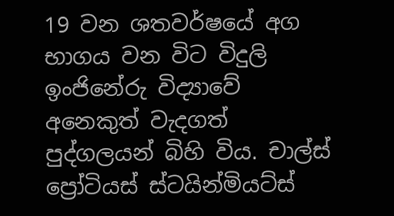19 වන ශතවර්ෂයේ අග භාගය වන විට විදුලි ඉංජිනේරු විද්‍යාවේ අනෙකුත් වැදගත් පුද්ගලයන් බිහි විය. චාල්ස් ප්‍රෝටියස් ස්ටයින්මියට්ස්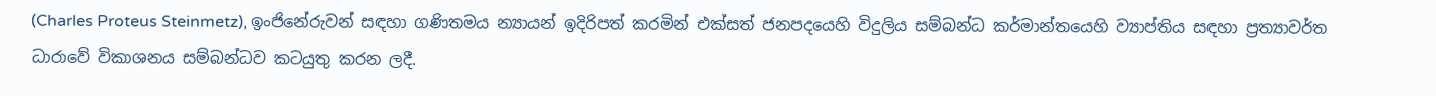(Charles Proteus Steinmetz), ඉංජිනේරුවන් සඳහා ගණිතමය න්‍යායන් ඉදිරිපත් කරමින් එක්සත් ජනපදයෙහි විදුලිය සම්බන්ධ කර්මාන්තයෙහි ව්‍යාප්තිය සඳහා ප්‍රත්‍යාවර්ත ධාරාවේ විකාශනය සම්බන්ධව කටයුතු කරන ලදී.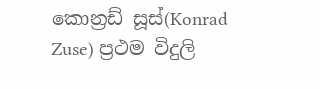කොන්‍රඩ් සූස්(Konrad Zuse) ප්‍රථම විදුලි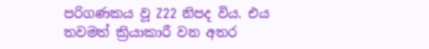පරිගණකය වූ Z22 නිපද විය. එය තවමත් ක්‍රියාකාරී වන අතර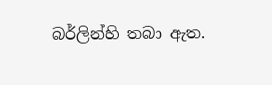බර්ලින්හි තබා ඇත.